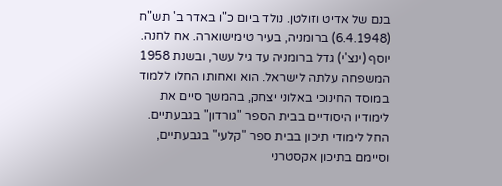בנם של אדיט וזולטן. נולד ביום כ"ו באדר ב' תש"ח (6.4.1948) ברומניה, בעיר טימישוארה. אח לחנה.
יוסף (ינצ'י) גדל ברומניה עד גיל עשר, ובשנת 1958 המשפחה עלתה לישראל. הוא ואחותו החלו ללמוד במוסד החינוכי באלוני יצחק, בהמשך סיים את לימודיו היסודיים בבית הספר "גורדון" בגבעתיים. החל לימודי תיכון בבית ספר "קלעי" בגבעתיים, וסיימם בתיכון אקסטרני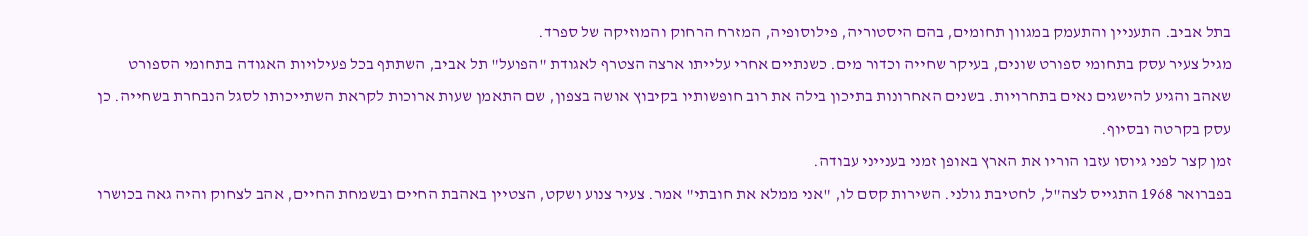בתל אביב. התעניין והתעמק במגוון תחומים, בהם היסטוריה, פילוסופיה, המזרח הרחוק והמוזיקה של ספרד.
מגיל צעיר עסק בתחומי ספורט שונים, בעיקר שחייה וכדור מים. כשנתיים אחרי עלייתו ארצה הצטרף לאגודת "הפועל" תל אביב, השתתף בכל פעילויות האגודה בתחומי הספורט שאהב והגיע להישגים נאים בתחרויות. בשנים האחרונות בתיכון בילה את רוב חופשותיו בקיבוץ אושה בצפון, שם התאמן שעות ארוכות לקראת השתייכותו לסגל הנבחרת בשחייה. כן עסק בקרטה ובסיוף.
זמן קצר לפני גיוסו עזבו הוריו את הארץ באופן זמני בענייני עבודה.
בפברואר 1968 התגייס לצה"ל, לחטיבת גולני. השירות קסם לו, "אני ממלא את חובתי" אמר. צעיר צנוע ושקט, הצטיין באהבת החיים ובשמחת החיים, אהב לצחוק והיה גאה בכושרו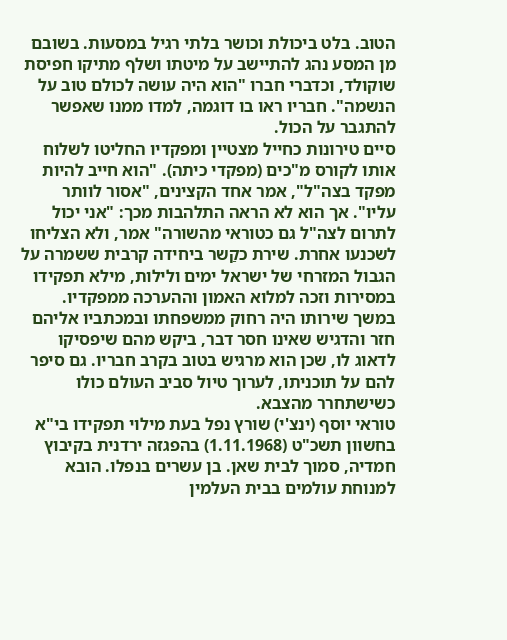הטוב. בלט ביכולת וכושר בלתי רגיל במסעות. בשובם מן המסע נהג להתיישב על מיטתו ושלף מתיקו חפיסת שוקולד, וכדברי חברו "הוא היה עושה לכולם טוב על הנשמה". חבריו ראו בו דוגמה, למדו ממנו שאפשר להתגבר על הכול.
סיים טירונות כחייל מצטיין ומפקדיו החליטו לשלוח אותו לקורס מ"כים (מפקדי כיתה). "הוא חייב להיות מפקד בצה"ל", אמר אחד הקצינים, "אסור לוותר עליו". אך הוא לא הראה התלהבות מכך: "אני יכול לתרום לצה"ל גם כטוראי מהשורה" אמר, ולא הצליחו לשכנעו אחרת. שירת כקַשר ביחידה קרבית ששמרה על הגבול המזרחי של ישראל ימים ולילות, מילא תפקידו במסירות וזכה למלוא האמון וההערכה ממפקדיו.
במשך שירותו היה רחוק ממשפחתו ובמכתביו אליהם חזר והדגיש שאינו חסר דבר, ביקש מהם שיפסיקו לדאוג לו, שכן הוא מרגיש בטוב בקרב חבריו. גם סיפר להם על תוכניתו, לערוך טיול סביב העולם כולו כשישתחרר מהצבא.
טוראי יוסף (ינצ'י) שורץ נפל בעת מילוי תפקידו בי"א בחשוון תשכ"ט (1.11.1968) בהפגזה ירדנית בקיבוץ חמדיה, סמוך לבית שאן. בן עשרים בנפלו. הובא למנוחת עולמים בבית העלמין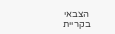הצבאי בקריית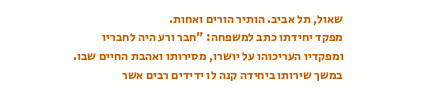שאול, תל אביב. הותיר הורים ואחות.
מפקד יחידתו כתב למשפחה: "חבר ורע היה לחבריו ומפקדיו העריכוהו על יושרו, מסירותו ואהבת החיים שבו. במשך שירותו ביחידה קנה לו ידידים רבים אשר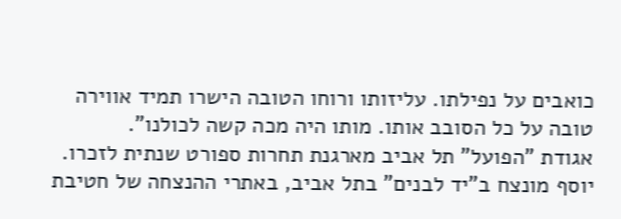כואבים על נפילתו. עליזותו ורוחו הטובה הישרו תמיד אווירה טובה על כל הסובב אותו. מותו היה מכה קשה לכולנו".
אגודת "הפועל" תל אביב מארגנת תחרות ספורט שנתית לזכרו.
יוסף מונצח ב"יד לבנים" בתל אביב, באתרי ההנצחה של חטיבת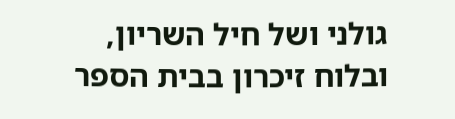גולני ושל חיל השריון, ובלוח זיכרון בבית הספר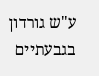ע"ש גורדון בגבעתיים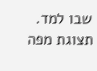שבו למד.
תצוגת מפה